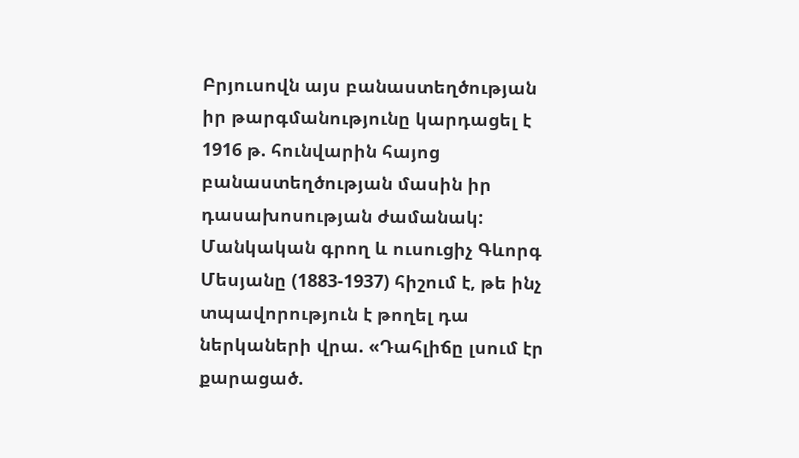Բրյուսովն այս բանաստեղծության իր թարգմանությունը կարդացել է 1916 թ. հունվարին հայոց բանաստեղծության մասին իր դասախոսության ժամանակ: Մանկական գրող և ուսուցիչ Գևորգ Մեսյանը (1883-1937) հիշում է, թե ինչ տպավորություն է թողել դա ներկաների վրա. «Դահլիճը լսում էր քարացած.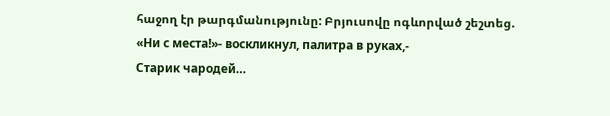հաջող էր թարգմանությունը: Բրյուսովը ոգևորված շեշտեց.
«Ни с места!»- воскликнул, палитра в руках,-
Старик чародей…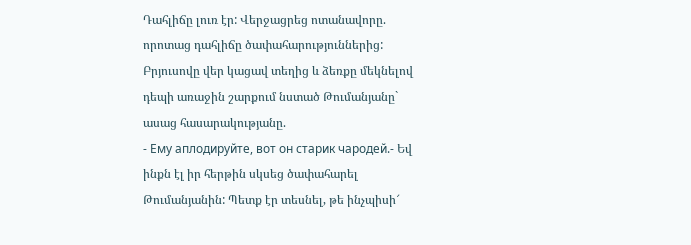Դահլիճը լուռ էր: Վերջացրեց ոտանավորը. որոտաց դահլիճը ծափահարություններից: Բրյուսովը վեր կացավ տեղից և ձեռքը մեկնելով դեպի առաջին շարքում նստած Թումանյանը` ասաց հասարակությանը.
- Ему аплодируйте, вот он старик чародей.- Եվ ինքն էլ իր հերթին սկսեց ծափահարել Թումանյանին: Պետք էր տեսնել, թե ինչպիսի՜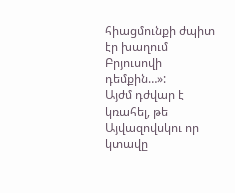հիացմունքի ժպիտ էր խաղում Բրյուսովի դեմքին…»:
Այժմ դժվար է կռահել, թե Այվազովսկու որ կտավը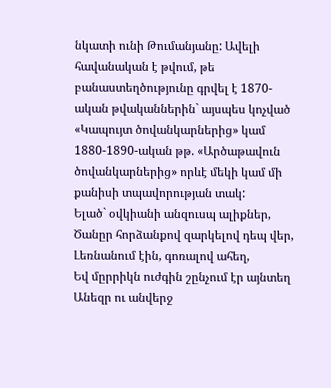նկատի ունի Թումանյանը: Ավելի հավանական է թվում, թե բանաստեղծությունը գրվել է 1870-ական թվականներին` այսպես կոչված «Կապույտ ծովանկարներից» կամ 1880-1890-ական թթ. «Արծաթավուն ծովանկարներից» որևէ մեկի կամ մի քանիսի տպավորության տակ:
Ելած` օվկիանի անզուսպ ալիքներ,
Ծանըր հորձանքով զարկելով դեպ վեր,
Լեռնանում էին, գոռալով ահեղ,
Եվ մըրրիկն ուժգին շընչում էր այնտեղ
Անեզր ու անվերջ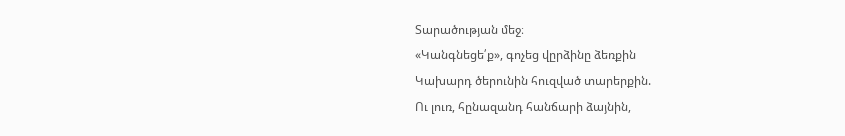Տարածության մեջ։
«Կանգնեցե՛ք», գոչեց վըրձինը ձեռքին
Կախարդ ծերունին հուզված տարերքին.
Ու լուռ, հընազանդ հանճարի ձայնին,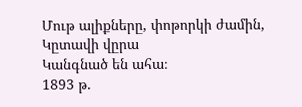Մութ ալիքները, փոթորկի ժամին,
Կըտավի վըրա
Կանգնած են ահա։
1893 թ.